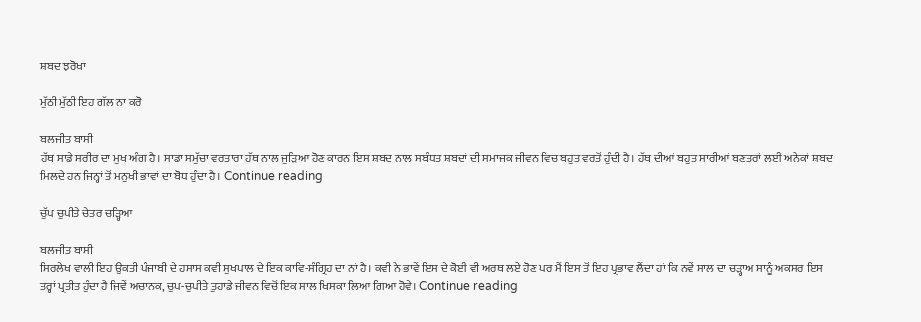ਸ਼ਬਦ ਝਰੋਖਾ

ਮੁੱਠੀ ਮੁੱਠੀ ਇਹ ਗੱਲ ਨਾ ਕਰੋ

ਬਲਜੀਤ ਬਾਸੀ
ਹੱਥ ਸਾਡੇ ਸਰੀਰ ਦਾ ਮੁਖ ਅੰਗ ਹੈ। ਸਾਡਾ ਸਮੁੱਚਾ ਵਰਤਾਰਾ ਹੱਥ ਨਾਲ ਜੁੜਿਆ ਹੋਣ ਕਾਰਨ ਇਸ ਸ਼ਬਦ ਨਾਲ ਸਬੰਧਤ ਸ਼ਬਦਾਂ ਦੀ ਸਮਾਜਕ ਜੀਵਨ ਵਿਚ ਬਹੁਤ ਵਰਤੋਂ ਹੁੰਦੀ ਹੈ। ਹੱਥ ਦੀਆਂ ਬਹੁਤ ਸਾਰੀਆਂ ਬਣਤਰਾਂ ਲਈ ਅਨੇਕਾਂ ਸ਼ਬਦ ਮਿਲਦੇ ਹਨ ਜਿਨ੍ਹਾਂ ਤੋਂ ਮਨੁਖੀ ਭਾਵਾਂ ਦਾ ਬੋਧ ਹੁੰਦਾ ਹੈ। Continue reading

ਚੁੱਪ ਚੁਪੀਤੇ ਚੇਤਰ ਚੜ੍ਹਿਆ

ਬਲਜੀਤ ਬਾਸੀ
ਸਿਰਲੇਖ ਵਾਲੀ ਇਹ ਉਕਤੀ ਪੰਜਾਬੀ ਦੇ ਹਸਾਸ ਕਵੀ ਸੁਖਪਾਲ ਦੇ ਇਕ ਕਾਵਿ-ਸੰਗ੍ਰਿਹ ਦਾ ਨਾਂ ਹੈ। ਕਵੀ ਨੇ ਭਾਵੇਂ ਇਸ ਦੇ ਕੋਈ ਵੀ ਅਰਥ ਲਏ ਹੋਣ ਪਰ ਮੈਂ ਇਸ ਤੋਂ ਇਹ ਪ੍ਰਭਾਵ ਲੈਂਦਾ ਹਾਂ ਕਿ ਨਵੇਂ ਸਾਲ ਦਾ ਚੜ੍ਹਾਅ ਸਾਨੂੰ ਅਕਸਰ ਇਸ ਤਰ੍ਹਾਂ ਪ੍ਰਤੀਤ ਹੁੰਦਾ ਹੈ ਜਿਵੇਂ ਅਚਾਨਕ, ਚੁਪ-ਚੁਪੀਤੇ ਤੁਹਾਡੇ ਜੀਵਨ ਵਿਚੋਂ ਇਕ ਸਾਲ ਖਿਸਕਾ ਲਿਆ ਗਿਆ ਹੋਵੇ। Continue reading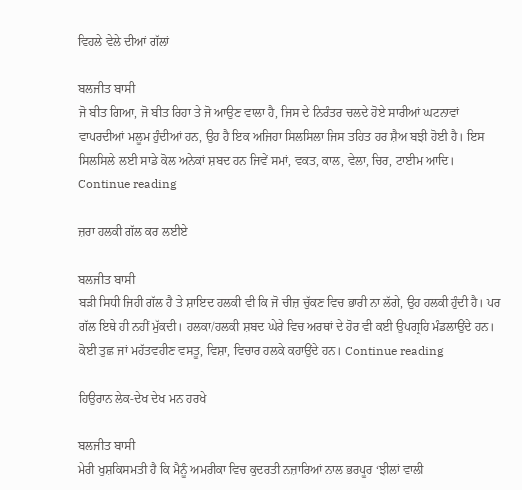ਵਿਹਲੇ ਵੇਲੇ ਦੀਆਂ ਗੱਲਾਂ

ਬਲਜੀਤ ਬਾਸੀ
ਜੋ ਬੀਤ ਗਿਆ, ਜੋ ਬੀਤ ਰਿਹਾ ਤੇ ਜੋ ਆਉਣ ਵਾਲਾ ਹੈ, ਜਿਸ ਦੇ ਨਿਰੰਤਰ ਚਲਦੇ ਹੋਏ ਸਾਰੀਆਂ ਘਟਨਾਵਾਂ ਵਾਪਰਦੀਆਂ ਮਲੂਮ ਹੁੰਦੀਆਂ ਹਨ, ਉਹ ਹੈ ਇਕ ਅਜਿਹਾ ਸਿਲਸਿਲਾ ਜਿਸ ਤਹਿਤ ਹਰ ਸ਼ੈਅ ਬਝੀ ਹੋਈ ਹੈ। ਇਸ ਸਿਲਸਿਲੇ ਲਈ ਸਾਡੇ ਕੋਲ ਅਨੇਕਾਂ ਸ਼ਬਦ ਹਨ ਜਿਵੇਂ ਸਮਾਂ, ਵਕਤ, ਕਾਲ, ਵੇਲਾ, ਚਿਰ, ਟਾਈਮ ਆਦਿ। Continue reading

ਜ਼ਰਾ ਹਲਕੀ ਗੱਲ ਕਰ ਲਈਏ

ਬਲਜੀਤ ਬਾਸੀ
ਬੜੀ ਸਿਧੀ ਜਿਹੀ ਗੱਲ ਹੈ ਤੇ ਸ਼ਾਇਦ ਹਲਕੀ ਵੀ ਕਿ ਜੋ ਚੀਜ਼ ਚੁੱਕਣ ਵਿਚ ਭਾਰੀ ਨਾ ਲੱਗੇ, ਉਹ ਹਲਕੀ ਹੁੰਦੀ ਹੈ। ਪਰ ਗੱਲ ਇਥੇ ਹੀ ਨਹੀਂ ਮੁੱਕਦੀ। ਹਲਕਾ/ਹਲਕੀ ਸ਼ਬਦ ਘੇਰੇ ਵਿਚ ਅਰਥਾਂ ਦੇ ਹੋਰ ਵੀ ਕਈ ਉਪਗ੍ਰਹਿ ਮੰਡਲਾਉਂਦੇ ਹਨ। ਕੋਈ ਤੁਛ ਜਾਂ ਮਹੱਤਵਹੀਣ ਵਸਤੂ, ਵਿਸ਼ਾ, ਵਿਚਾਰ ਹਲਕੇ ਕਹਾਉਂਦੇ ਹਨ। Continue reading

ਹਿਉਰਾਨ ਲੇਕ-ਦੇਖ ਦੇਖ ਮਨ ਹਰਖੇ

ਬਲਜੀਤ ਬਾਸੀ
ਮੇਰੀ ਖੁਸ਼ਕਿਸਮਤੀ ਹੈ ਕਿ ਮੈਨੂੰ ਅਮਰੀਕਾ ਵਿਚ ਕੁਦਰਤੀ ਨਜ਼ਾਰਿਆਂ ਨਾਲ ਭਰਪੂਰ ‘ਝੀਲਾਂ ਵਾਲੀ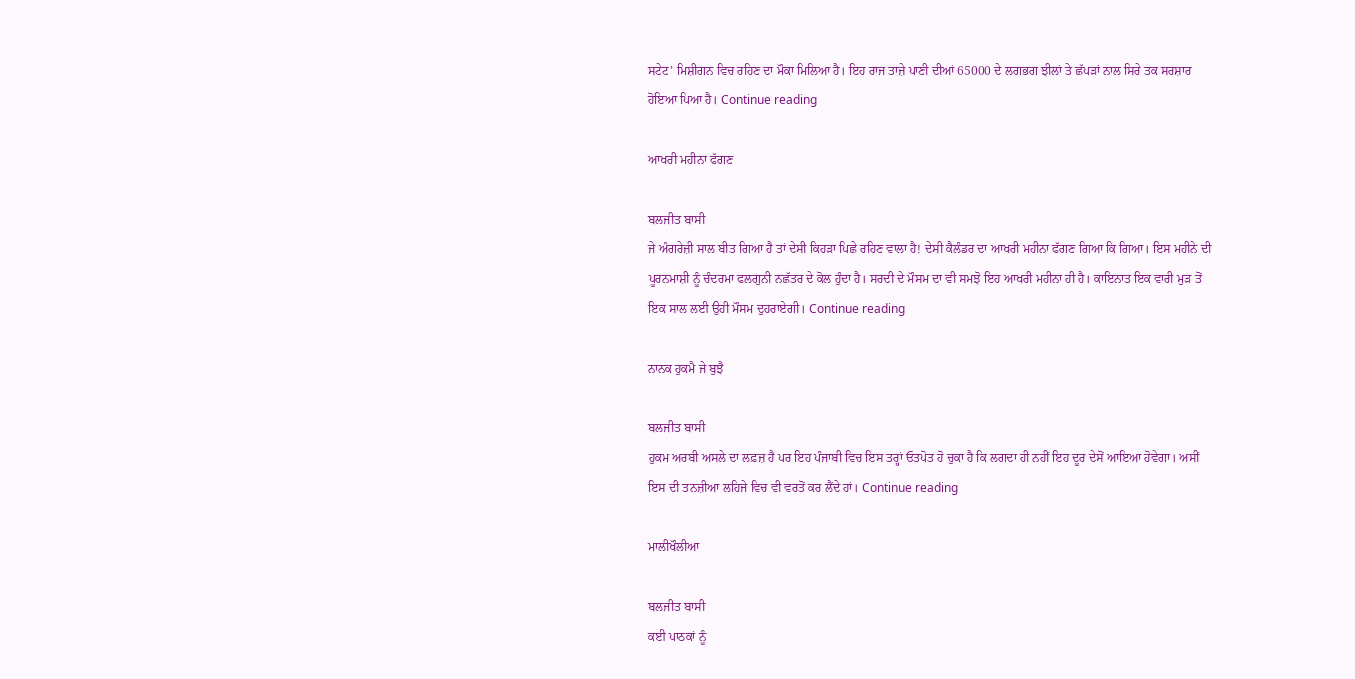ਸਟੇਟ’ ਮਿਸ਼ੀਗਨ ਵਿਚ ਰਹਿਣ ਦਾ ਮੌਕਾ ਮਿਲਿਆ ਹੈ। ਇਹ ਰਾਜ ਤਾਜ਼ੇ ਪਾਣੀ ਦੀਆਂ 65000 ਦੇ ਲਗਭਗ ਝੀਲਾਂ ਤੇ ਛੱਪੜਾਂ ਨਾਲ ਸਿਰੇ ਤਕ ਸਰਸ਼ਾਰ ਹੋਇਆ ਪਿਆ ਹੈ। Continue reading

ਆਖਰੀ ਮਹੀਨਾ ਫੱਗਣ

ਬਲਜੀਤ ਬਾਸੀ
ਜੇ ਅੰਗਰੇਜ਼ੀ ਸਾਲ ਬੀਤ ਗਿਆ ਹੈ ਤਾਂ ਦੇਸੀ ਕਿਹੜਾ ਪਿਛੇ ਰਹਿਣ ਵਾਲਾ ਹੈ! ਦੇਸੀ ਕੈਲੰਡਰ ਦਾ ਆਖਰੀ ਮਹੀਨਾ ਫੱਗਣ ਗਿਆ ਕਿ ਗਿਆ। ਇਸ ਮਹੀਨੇ ਦੀ ਪੂਰਨਮਾਸ਼ੀ ਨੂੰ ਚੰਦਰਮਾ ਫਲਗੁਨੀ ਨਛੱਤਰ ਦੇ ਕੋਲ ਹੁੰਦਾ ਹੈ। ਸਰਦੀ ਦੇ ਮੌਸਮ ਦਾ ਵੀ ਸਮਝੋ ਇਹ ਆਖਰੀ ਮਹੀਨਾ ਹੀ ਹੈ। ਕਾਇਨਾਤ ਇਕ ਵਾਰੀ ਮੁੜ ਤੋਂ ਇਕ ਸਾਲ ਲਈ ਉਹੀ ਮੌਸਮ ਦੁਹਰਾਏਗੀ। Continue reading

ਨਾਨਕ ਹੁਕਮੈ ਜੇ ਬੁਝੈ

ਬਲਜੀਤ ਬਾਸੀ
ਹੁਕਮ ਅਰਬੀ ਅਸਲੇ ਦਾ ਲਫ਼ਜ਼ ਹੈ ਪਰ ਇਹ ਪੰਜਾਬੀ ਵਿਚ ਇਸ ਤਰ੍ਹਾਂ ਓਤਪੋਤ ਹੋ ਚੁਕਾ ਹੈ ਕਿ ਲਗਦਾ ਹੀ ਨਹੀਂ ਇਹ ਦੂਰ ਦੇਸੋਂ ਆਇਆ ਹੋਵੇਗਾ। ਅਸੀਂ ਇਸ ਦੀ ਤਨਜ਼ੀਆ ਲਹਿਜੇ ਵਿਚ ਵੀ ਵਰਤੋਂ ਕਰ ਲੈਂਦੇ ਹਾਂ। Continue reading

ਮਾਲੀਖੌਲੀਆ

ਬਲਜੀਤ ਬਾਸੀ
ਕਈ ਪਾਠਕਾਂ ਨੂੰ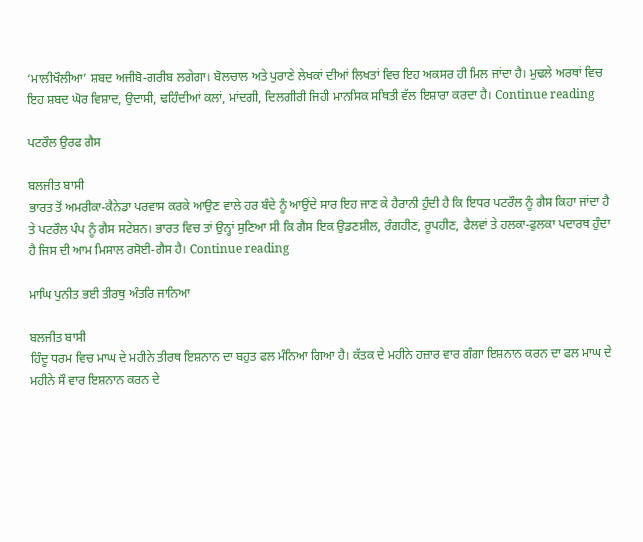‘ਮਾਲੀਖੌਲੀਆ’ ਸ਼ਬਦ ਅਜੀਬੋ-ਗਰੀਬ ਲਗੇਗਾ। ਬੋਲਚਾਲ ਅਤੇ ਪੁਰਾਣੇ ਲੇਖਕਾਂ ਦੀਆਂ ਲਿਖਤਾਂ ਵਿਚ ਇਹ ਅਕਸਰ ਹੀ ਮਿਲ ਜਾਂਦਾ ਹੈ। ਮੁਢਲੇ ਅਰਥਾਂ ਵਿਚ ਇਹ ਸ਼ਬਦ ਘੋਰ ਵਿਸ਼ਾਦ, ਉਦਾਸੀ, ਢਹਿੰਦੀਆਂ ਕਲਾਂ, ਮਾਂਦਗੀ, ਦਿਲਗੀਰੀ ਜਿਹੀ ਮਾਨਸਿਕ ਸਥਿਤੀ ਵੱਲ ਇਸ਼ਾਰਾ ਕਰਦਾ ਹੈ। Continue reading

ਪਟਰੌਲ ਉਰਫ ਗੈਸ

ਬਲਜੀਤ ਬਾਸੀ
ਭਾਰਤ ਤੋਂ ਅਮਰੀਕਾ-ਕੈਨੇਡਾ ਪਰਵਾਸ ਕਰਕੇ ਆਉਣ ਵਾਲੇ ਹਰ ਬੰਦੇ ਨੂੰ ਆਉਂਦੇ ਸਾਰ ਇਹ ਜਾਣ ਕੇ ਹੈਰਾਨੀ ਹੁੰਦੀ ਹੈ ਕਿ ਇਧਰ ਪਟਰੌਲ ਨੂੰ ਗੈਸ ਕਿਹਾ ਜਾਂਦਾ ਹੈ ਤੇ ਪਟਰੌਲ ਪੰਪ ਨੂੰ ਗੈਸ ਸਟੇਸ਼ਨ। ਭਾਰਤ ਵਿਚ ਤਾਂ ਉਨ੍ਹਾਂ ਸੁਣਿਆ ਸੀ ਕਿ ਗੈਸ ਇਕ ਉਡਣਸ਼ੀਲ, ਰੰਗਹੀਣ, ਰੂਪਹੀਣ, ਫੈਲਵਾਂ ਤੇ ਹਲਕਾ-ਫੁਲਕਾ ਪਦਾਰਥ ਹੁੰਦਾ ਹੈ ਜਿਸ ਦੀ ਆਮ ਮਿਸਾਲ ਰਸੋਈ-ਗੈਸ ਹੈ। Continue reading

ਮਾਘਿ ਪੁਨੀਤ ਭਈ ਤੀਰਥੁ ਅੰਤਰਿ ਜਾਨਿਆ

ਬਲਜੀਤ ਬਾਸੀ
ਹਿੰਦੂ ਧਰਮ ਵਿਚ ਮਾਘ ਦੇ ਮਹੀਨੇ ਤੀਰਥ ਇਸ਼ਨਾਨ ਦਾ ਬਹੁਤ ਫਲ ਮੰਨਿਆ ਗਿਆ ਹੈ। ਕੱਤਕ ਦੇ ਮਹੀਨੇ ਹਜ਼ਾਰ ਵਾਰ ਗੰਗਾ ਇਸ਼ਨਾਨ ਕਰਨ ਦਾ ਫਲ ਮਾਘ ਦੇ ਮਹੀਨੇ ਸੌ ਵਾਰ ਇਸ਼ਨਾਨ ਕਰਨ ਦੇ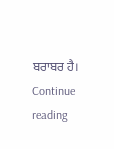ਬਰਾਬਰ ਹੈ। Continue reading